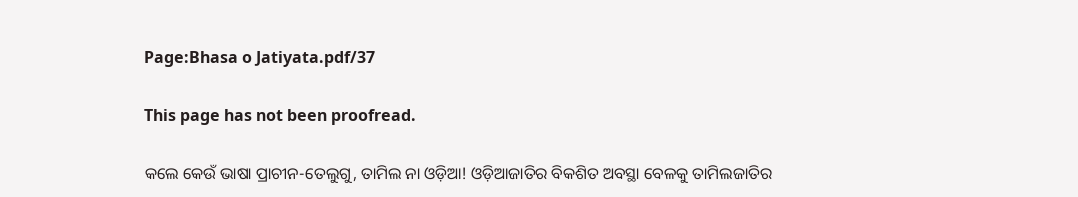Page:Bhasa o Jatiyata.pdf/37

This page has not been proofread.

କଲେ କେଉଁ ଭାଷା ପ୍ରାଚୀନ-ତେଲୁଗୁ, ତାମିଲ ନା ଓଡ଼ିଆ! ଓଡ଼ିଆଜାତିର ବିକଶିତ ଅବସ୍ଥା ବେଳକୁ ତାମିଲଜାତିର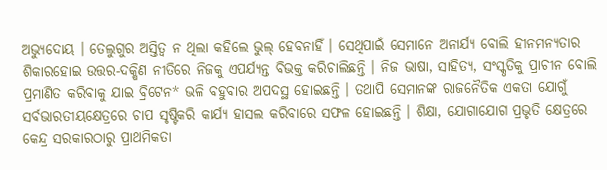ଅଭ୍ୟୁଦୋୟ । ତେଲୁଗୁର ଅସ୍ତିତ୍ୱ ନ ଥିଲା କହିଲେ ଭୁଲ୍ ହେବନାହିଁ । ସେଥିପାଇଁ ସେମାନେ ଅନାର୍ଯ୍ୟ ବୋଲି ହୀନମନ୍ୟତାର ଶିକାରହୋଇ ଉତ୍ତର-ଦକ୍ଷିଣ ନୀତିରେ ନିଜକୁ ଏପର୍ଯ୍ୟନ୍ତ ବିଭକ୍ତ କରିଚାଲିଛନ୍ତି । ନିଜ ଭାଷା, ସାହିତ୍ୟ, ସଂସ୍କୃତିକୁ ପ୍ରାଚୀନ ବୋଲି ପ୍ରମାଣିତ କରିବାକୁ ଯାଇ ବ୍ରିଟେନ* ଭଳି ବହୁବାର ଅପଦସ୍ଥ ହୋଇଛନ୍ତି । ତଥାପି ସେମାନଙ୍କ ରାଜନୈତିକ ଏକତା ଯୋଗୁଁ ସର୍ବଭାରତୀୟକ୍ଷେତ୍ରରେ ଚାପ ସୃଷ୍ଟିକରି କାର୍ଯ୍ୟ ହାସଲ କରିବାରେ ସଫଳ ହୋଇଛନ୍ତି । ଶିକ୍ଷା, ଯୋଗାଯୋଗ ପ୍ରଭୃତି କ୍ଷେତ୍ରରେ କେନ୍ଦ୍ର ସରକାରଠାରୁ ପ୍ରାଥମିକତା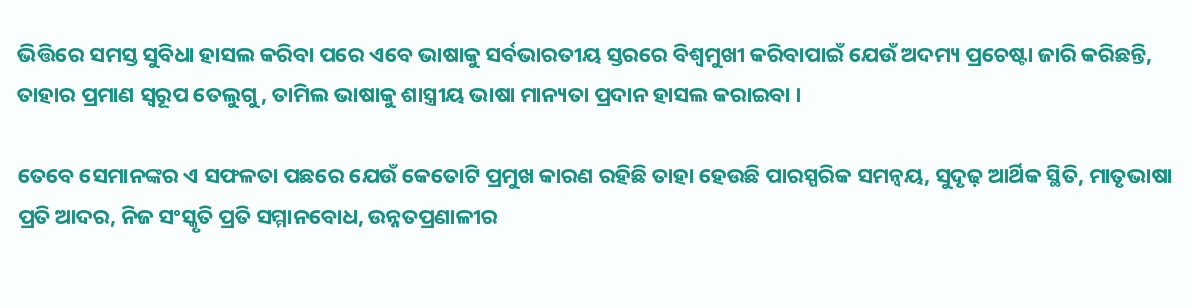ଭିତ୍ତିରେ ସମସ୍ତ ସୁବିଧା ହାସଲ କରିବା ପରେ ଏବେ ଭାଷାକୁ ସର୍ବଭାରତୀୟ ସ୍ତରରେ ବିଶ୍ୱମୁଖୀ କରିବାପାଇଁ ଯେଉଁ ଅଦମ୍ୟ ପ୍ରଚେଷ୍ଟା ଜାରି କରିଛନ୍ତି, ତାହାର ପ୍ରମାଣ ସ୍ୱରୂପ ତେଲୁଗୁ, ତାମିଲ ଭାଷାକୁ ଶାସ୍ତ୍ରୀୟ ଭାଷା ମାନ୍ୟତା ପ୍ରଦାନ ହାସଲ କରାଇବା ।

ତେବେ ସେମାନଙ୍କର ଏ ସଫଳତା ପଛରେ ଯେଉଁ କେତୋଟି ପ୍ରମୁଖ କାରଣ ରହିଛି ତାହା ହେଉଛି ପାରସ୍ପରିକ ସମନ୍ୱୟ, ସୁଦୃଢ଼ ଆର୍ଥିକ ସ୍ଥିତି, ମାତୃଭାଷା ପ୍ରତି ଆଦର, ନିଜ ସଂସ୍କୃତି ପ୍ରତି ସମ୍ମାନବୋଧ, ଉନ୍ନତପ୍ରଣାଳୀର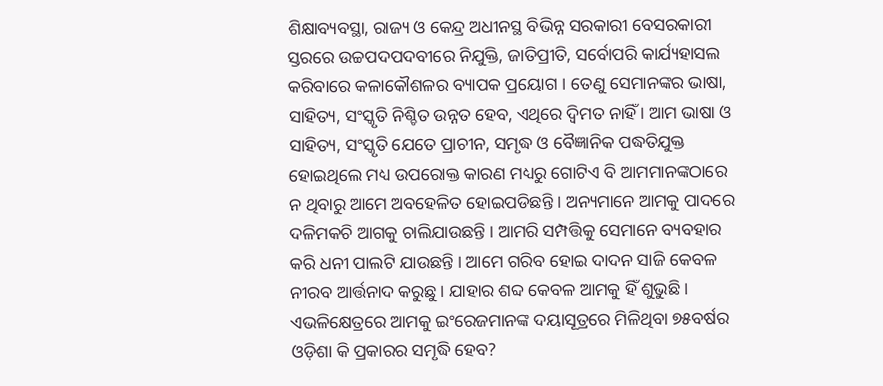ଶିକ୍ଷାବ୍ୟବସ୍ଥା, ରାଜ୍ୟ ଓ କେନ୍ଦ୍ର ଅଧୀନସ୍ଥ ବିଭିନ୍ନ ସରକାରୀ ବେସରକାରୀ ସ୍ତରରେ ଉଚ୍ଚପଦପଦବୀରେ ନିଯୁକ୍ତି, ଜାତିପ୍ରୀତି, ସର୍ବୋପରି କାର୍ଯ୍ୟହାସଲ କରିବାରେ କଳାକୌଶଳର ବ୍ୟାପକ ପ୍ରୟୋଗ । ତେଣୁ ସେମାନଙ୍କର ଭାଷା, ସାହିତ୍ୟ, ସଂସ୍କୃତି ନିଶ୍ଚିତ ଉନ୍ନତ ହେବ, ଏଥିରେ ଦ୍ୱିମତ ନାହିଁ । ଆମ ଭାଷା ଓ ସାହିତ୍ୟ, ସଂସ୍କୃତି ଯେତେ ପ୍ରାଚୀନ, ସମୃଦ୍ଧ ଓ ବୈଜ୍ଞାନିକ ପଦ୍ଧତିଯୁକ୍ତ ହୋଇଥିଲେ ମଧ୍ୟ ଉପରୋକ୍ତ କାରଣ ମଧ୍ୟରୁ ଗୋଟିଏ ବି ଆମମାନଙ୍କଠାରେ ନ ଥିବାରୁ ଆମେ ଅବହେଳିତ ହୋଇପଡିଛନ୍ତି । ଅନ୍ୟମାନେ ଆମକୁ ପାଦରେ ଦଳିମକଚି ଆଗକୁ ଚାଲିଯାଉଛନ୍ତି । ଆମରି ସମ୍ପତ୍ତିକୁ ସେମାନେ ବ୍ୟବହାର କରି ଧନୀ ପାଲଟି ଯାଉଛନ୍ତି । ଆମେ ଗରିବ ହୋଇ ଦାଦନ ସାଜି କେବଳ ନୀରବ ଆର୍ତ୍ତନାଦ କରୁଛୁ । ଯାହାର ଶବ୍ଦ କେବଳ ଆମକୁ ହିଁ ଶୁଭୁଛି । ଏଭଳିକ୍ଷେତ୍ରରେ ଆମକୁ ଇଂରେଜମାନଙ୍କ ଦୟାସୂତ୍ରରେ ମିଳିଥିବା ୭୫ବର୍ଷର ଓଡ଼ିଶା କି ପ୍ରକାରର ସମୃଦ୍ଧି ହେବ?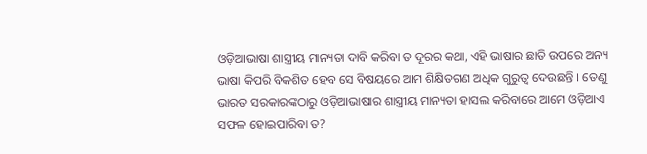ଓଡ଼ିଆଭାଷା ଶାସ୍ତ୍ରୀୟ ମାନ୍ୟତା ଦାବି କରିବା ତ ଦୂରର କଥା, ଏହି ଭାଷାର ଛାତି ଉପରେ ଅନ୍ୟ ଭାଷା କିପରି ବିକଶିତ ହେବ ସେ ବିଷୟରେ ଆମ ଶିକ୍ଷିତଗଣ ଅଧିକ ଗୁରୁତ୍ୱ ଦେଉଛନ୍ତି । ତେଣୁ ଭାରତ ସରକାରଙ୍କଠାରୁ ଓଡ଼ିଆଭାଷାର ଶାସ୍ତ୍ରୀୟ ମାନ୍ୟତା ହାସଲ କରିବାରେ ଆମେ ଓଡ଼ିଆଏ ସଫଳ ହୋଇପାରିବା ତ?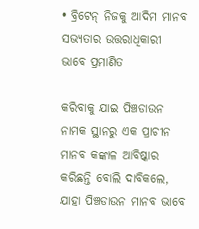• ବ୍ରିଟେନ୍ ନିଜକୁ ଆଦିମ ମାନବ ସଭ୍ୟତାର ଉତ୍ତରାଧିକାରୀ ଭାବେ ପ୍ରମାଣିତ

କରିବାକୁ ଯାଇ ପିଞ୍ଚଡାଉନ ନାମକ ସ୍ଥାନରୁ ଏକ ପ୍ରାଚୀନ ମାନବ କଙ୍କାଳ ଆବିଷ୍କାର କରିଛନ୍ତି ବୋଲି ଦାବିକଲେ, ଯାହା ପିଞ୍ଚଡାଉନ ମାନବ ଭାବେ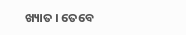ଖ୍ୟାତ । ତେବେ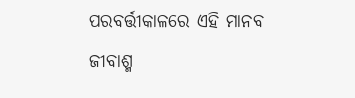ପରବର୍ତ୍ତୀକାଳରେ ଏହି ମାନବ ଜୀବାଶ୍ମ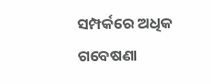ସମ୍ପର୍କରେ ଅଧିକ ଗବେଷଣା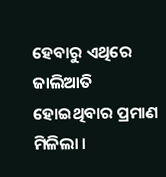ହେବାରୁ ଏଥିରେ ଜାଲିଆତି ହୋଇଥିବାର ପ୍ରମାଣ ମିଳିଲା ।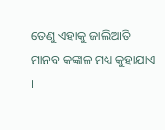ତେଣୁ ଏହାକୁ ଜାଲିଆତି ମାନବ କଙ୍କାଳ ମଧ୍ୟ କୁହାଯାଏ ।